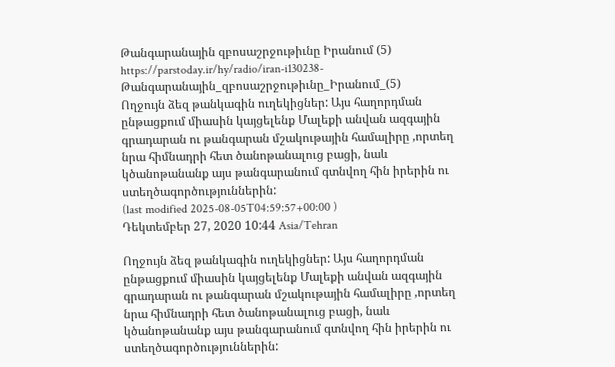Թանգարանային զբոսաշրջութիւնը Իրանում (5)
https://parstoday.ir/hy/radio/iran-i130238-Թանգարանային_զբոսաշրջութիւնը_Իրանում_(5)
Ողջույն ձեզ թանկագին ուղեկիցներ: Այս հաղորդման ընթացքում միասին կայցելենք Մալեքի անվան ազգային գրադարան ու թանգարան մշակութային համալիրը ,որտեղ նրա հիմնադրի հետ ծանոթանալուց բացի, նաև կծանոթանանք այս թանգարանում գտնվող հին իրերին ու ստեղծագործություններին:
(last modified 2025-08-05T04:59:57+00:00 )
Դեկտեմբեր 27, 2020 10:44 Asia/Tehran

Ողջույն ձեզ թանկագին ուղեկիցներ: Այս հաղորդման ընթացքում միասին կայցելենք Մալեքի անվան ազգային գրադարան ու թանգարան մշակութային համալիրը ,որտեղ նրա հիմնադրի հետ ծանոթանալուց բացի, նաև կծանոթանանք այս թանգարանում գտնվող հին իրերին ու ստեղծագործություններին: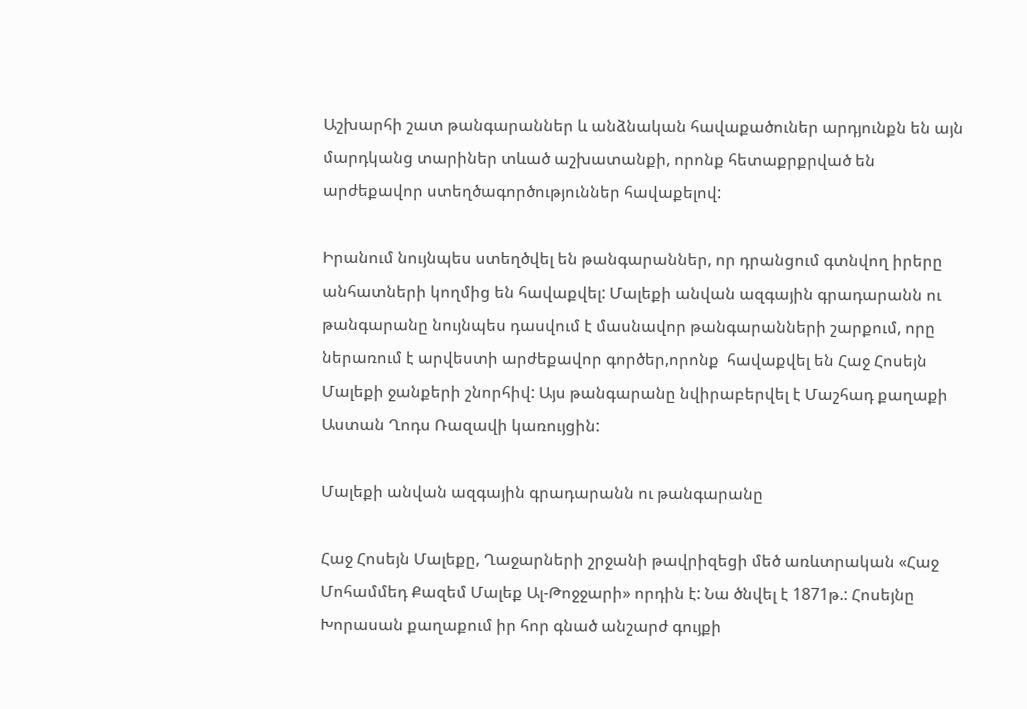Աշխարհի շատ թանգարաններ և անձնական հավաքածուներ արդյունքն են այն մարդկանց տարիներ տևած աշխատանքի, որոնք հետաքրքրված են  արժեքավոր ստեղծագործություններ հավաքելով:

Իրանում նույնպես ստեղծվել են թանգարաններ, որ դրանցում գտնվող իրերը անհատների կողմից են հավաքվել: Մալեքի անվան ազգային գրադարանն ու թանգարանը նույնպես դասվում է մասնավոր թանգարանների շարքում, որը ներառում է արվեստի արժեքավոր գործեր,որոնք  հավաքվել են Հաջ Հոսեյն Մալեքի ջանքերի շնորհիվ: Այս թանգարանը նվիրաբերվել է Մաշհադ քաղաքի Աստան Ղոդս Ռազավի կառույցին:

Մալեքի անվան ազգային գրադարանն ու թանգարանը

Հաջ Հոսեյն Մալեքը, Ղաջարների շրջանի թավրիզեցի մեծ առևտրական «Հաջ Մոհամմեդ Քազեմ Մալեք Ալ-Թոջջարի» որդին է: Նա ծնվել է 1871թ.: Հոսեյնը Խորասան քաղաքում իր հոր գնած անշարժ գույքի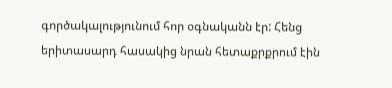գործակալությունում հոր օգնականն էր: Հենց երիտասարդ հասակից նրան հետաքրքրում էին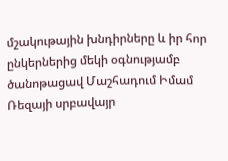մշակութային խնդիրները և իր հոր ընկերներից մեկի օգնությամբ ծանոթացավ Մաշհադում Իմամ Ռեզայի սրբավայր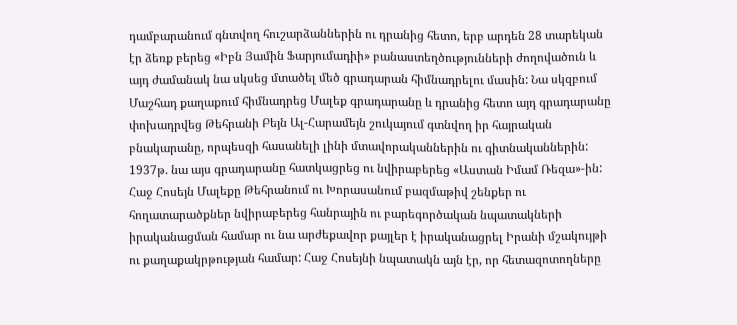դամբարանում գնտվող հուշարձաններին ու դրանից հետո, երբ արդեն 28 տարեկան էր ձեռք բերեց «Իբն Յամին Ֆարյումադիի» բանաստեղծությունների ժողովածուն և այդ ժամանակ նա սկսեց մտածել մեծ գրադարան հիմնադրելու մասին: Նա սկզբում Մաշհադ քաղաքում հիմնադրեց Մալեք գրադարանը և դրանից հետո այդ գրադարանը փոխադրվեց Թեհրանի Բեյն Ալ-Հարամեյն շուկայում գտնվող իր հայրական բնակարանը, որպեսզի հասանելի լինի մտավորականներին ու գիտնականներին: 1937թ. նա այս գրադարանը հատկացրեց ու նվիրաբերեց «Աստան Իմամ Ռեզա»-ին: Հաջ Հոսեյն Մալեքը Թեհրանում ու Խորասանում բազմաթիվ շենքեր ու հողատարածքներ նվիրաբերեց հանրային ու բարեգործական նպատակների իրականացման համար ու նա արժեքավոր քայլեր է իրականացրել Իրանի մշակույթի ու քաղաքակրթության համար: Հաջ Հոսեյնի նպատակն այն էր, որ հետազոտողները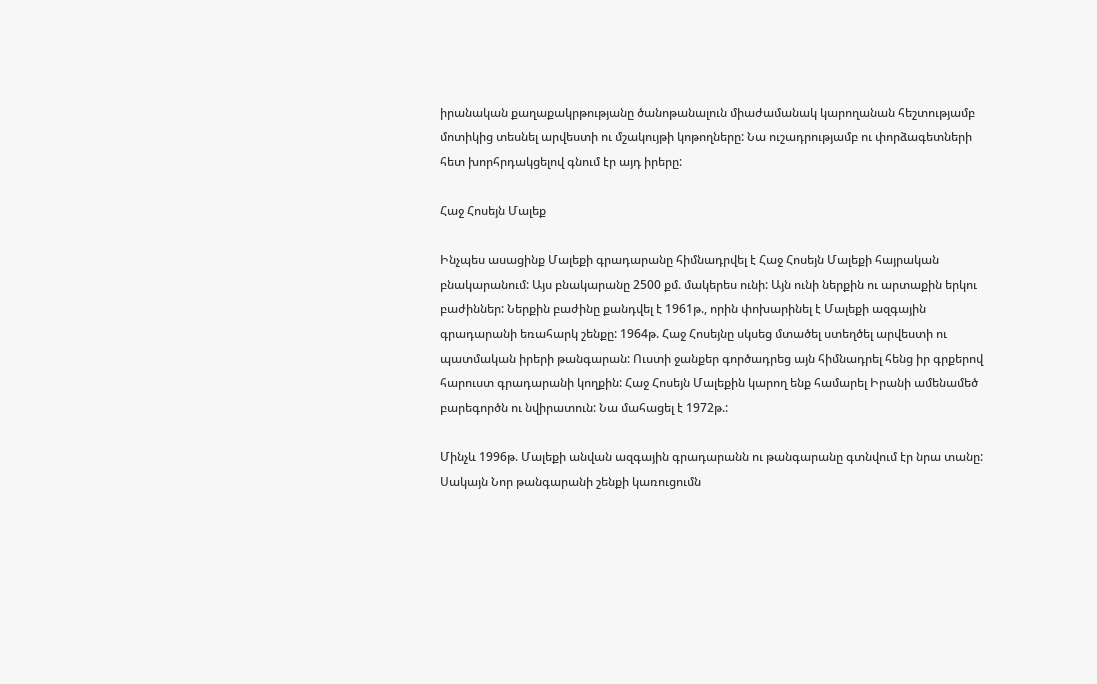իրանական քաղաքակրթությանը ծանոթանալուն միաժամանակ կարողանան հեշտությամբ մոտիկից տեսնել արվեստի ու մշակույթի կոթողները: Նա ուշադրությամբ ու փորձագետների հետ խորհրդակցելով գնում էր այդ իրերը:

Հաջ Հոսեյն Մալեք

Ինչպես ասացինք Մալեքի գրադարանը հիմնադրվել է Հաջ Հոսեյն Մալեքի հայրական բնակարանում: Այս բնակարանը 2500 քմ. մակերես ունի: Այն ունի ներքին ու արտաքին երկու բաժիններ: Ներքին բաժինը քանդվել է 1961թ., որին փոխարինել է Մալեքի ազգային գրադարանի եռահարկ շենքը: 1964թ. Հաջ Հոսեյնը սկսեց մտածել ստեղծել արվեստի ու պատմական իրերի թանգարան: Ուստի ջանքեր գործադրեց այն հիմնադրել հենց իր գրքերով հարուստ գրադարանի կողքին: Հաջ Հոսեյն Մալեքին կարող ենք համարել Իրանի ամենամեծ բարեգործն ու նվիրատուն: Նա մահացել է 1972թ.:

Մինչև 1996թ. Մալեքի անվան ազգային գրադարանն ու թանգարանը գտնվում էր նրա տանը: Սակայն Նոր թանգարանի շենքի կառուցումն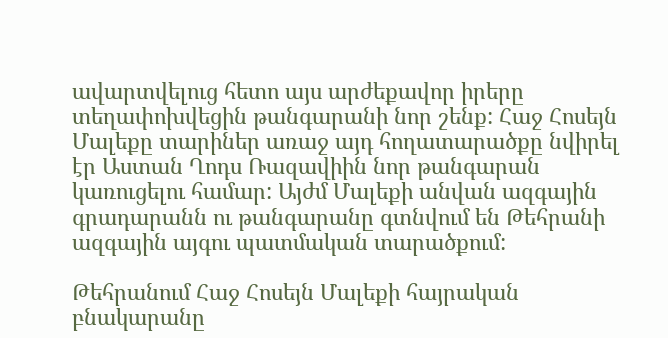ավարտվելուց հետո այս արժեքավոր իրերը տեղափոխվեցին թանգարանի նոր շենք: Հաջ Հոսեյն Մալեքը տարիներ առաջ այդ հողատարածքը նվիրել էր Աստան Ղոդս Ռազավիին նոր թանգարան կառուցելու համար: Այժմ Մալեքի անվան ազգային գրադարանն ու թանգարանը գտնվում են Թեհրանի ազգային այգու պատմական տարածքում:

Թեհրանում Հաջ Հոսեյն Մալեքի հայրական բնակարանը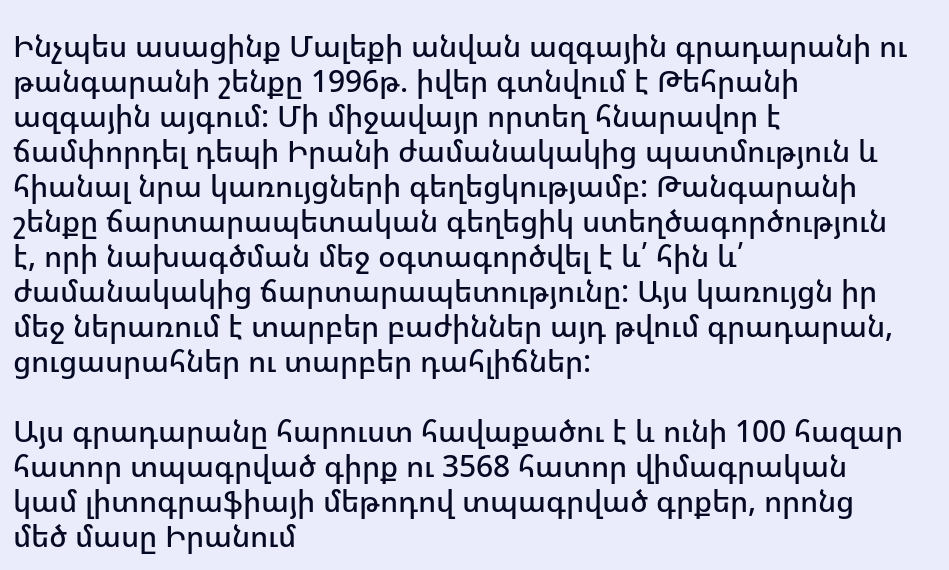Ինչպես ասացինք Մալեքի անվան ազգային գրադարանի ու թանգարանի շենքը 1996թ. իվեր գտնվում է Թեհրանի ազգային այգում: Մի միջավայր որտեղ հնարավոր է ճամփորդել դեպի Իրանի ժամանակակից պատմություն և հիանալ նրա կառույցների գեղեցկությամբ: Թանգարանի շենքը ճարտարապետական գեղեցիկ ստեղծագործություն է, որի նախագծման մեջ օգտագործվել է և՛ հին և՛ ժամանակակից ճարտարապետությունը: Այս կառույցն իր մեջ ներառում է տարբեր բաժիններ այդ թվում գրադարան, ցուցասրահներ ու տարբեր դահլիճներ:

Այս գրադարանը հարուստ հավաքածու է և ունի 100 հազար հատոր տպագրված գիրք ու 3568 հատոր վիմագրական կամ լիտոգրաֆիայի մեթոդով տպագրված գրքեր, որոնց մեծ մասը Իրանում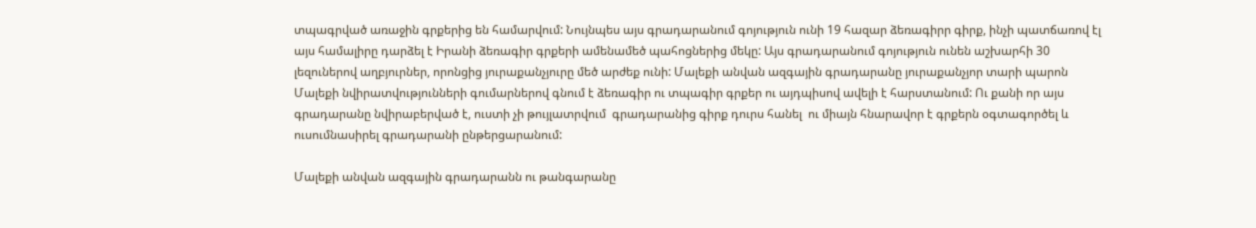տպագրված առաջին գրքերից են համարվում: Նույնպես այս գրադարանում գոյություն ունի 19 հազար ձեռագիրր գիրք, ինչի պատճառով էլ այս համալիրը դարձել է Իրանի ձեռագիր գրքերի ամենամեծ պահոցներից մեկը: Այս գրադարանում գոյություն ունեն աշխարհի 30 լեզուներով աղբյուրներ, որոնցից յուրաքանչյուրը մեծ արժեք ունի: Մալեքի անվան ազգային գրադարանը յուրաքանչյոր տարի պարոն Մալեքի նվիրատվությունների գումարներով գնում է ձեռագիր ու տպագիր գրքեր ու այդպիսով ավելի է հարստանում: Ու քանի որ այս գրադարանը նվիրաբերված է, ուստի չի թույլատրվում  գրադարանից գիրք դուրս հանել  ու միայն հնարավոր է գրքերն օգտագործել և ուսումնասիրել գրադարանի ընթերցարանում:

Մալեքի անվան ազգային գրադարանն ու թանգարանը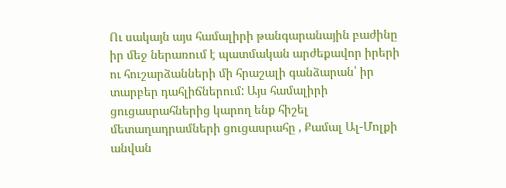Ու սակայն այս համալիրի թանգարանային բաժինը իր մեջ ներառում է պատմական արժեքավոր իրերի ու հուշարձանների մի հրաշալի գանձարան՝ իր տարբեր դահլիճներում: Այս համալիրի ցուցասրահներից կարող ենք հիշել մետաղադրամների ցուցասրահը , Քամալ Ալ-Մոլքի անվան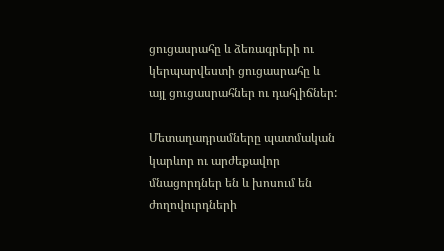ցուցասրահը և ձեռագրերի ու կերպարվեստի ցուցասրահը և այլ ցուցասրահներ ու դահլիճներ:

Մետաղադրամները պատմական կարևոր ու արժեքավոր մնացորդներ են և խոսում են ժողովուրդների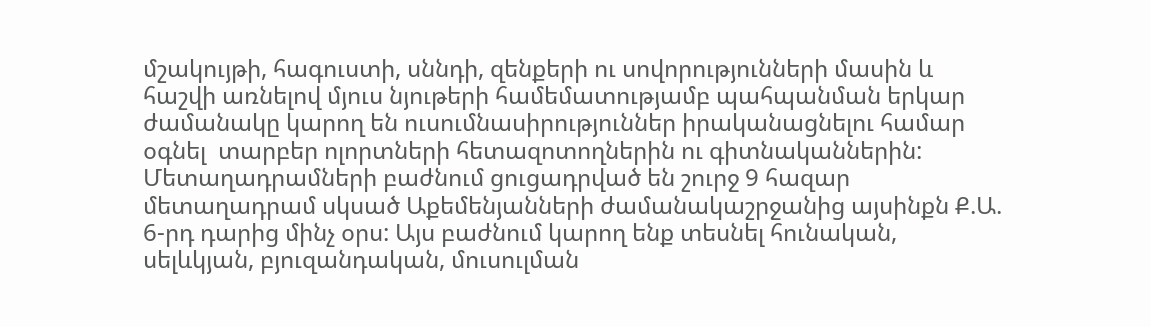մշակույթի, հագուստի, սննդի, զենքերի ու սովորությունների մասին և հաշվի առնելով մյուս նյութերի համեմատությամբ պահպանման երկար ժամանակը կարող են ուսումնասիրություններ իրականացնելու համար օգնել  տարբեր ոլորտների հետազոտողներին ու գիտնականներին: Մետաղադրամների բաժնում ցուցադրված են շուրջ 9 հազար մետաղադրամ սկսած Աքեմենյանների ժամանակաշրջանից այսինքն Ք.Ա. 6-րդ դարից մինչ օրս: Այս բաժնում կարող ենք տեսնել հունական, սելևկյան, բյուզանդական, մուսուլման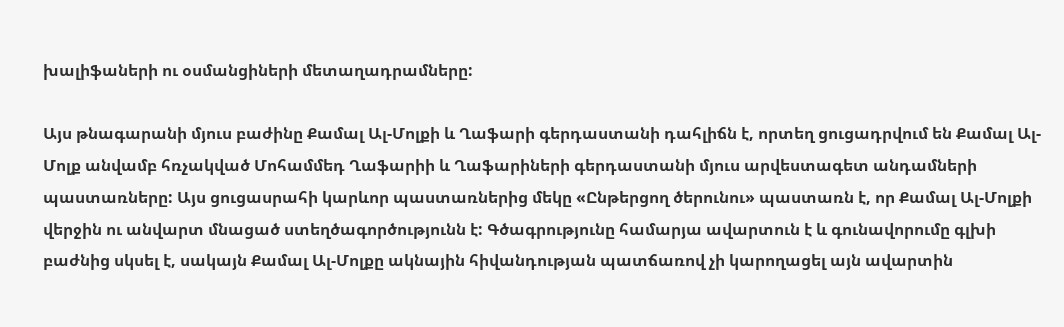խալիֆաների ու օսմանցիների մետաղադրամները:

Այս թնագարանի մյուս բաժինը Քամալ Ալ-Մոլքի և Ղաֆարի գերդաստանի դահլիճն է, որտեղ ցուցադրվում են Քամալ Ալ-Մոլք անվամբ հռչակված Մոհամմեդ Ղաֆարիի և Ղաֆարիների գերդաստանի մյուս արվեստագետ անդամների պաստառները: Այս ցուցասրահի կարևոր պաստառներից մեկը «Ընթերցող ծերունու» պաստառն է, որ Քամալ Ալ-Մոլքի վերջին ու անվարտ մնացած ստեղծագործությունն է: Գծագրությունը համարյա ավարտուն է և գունավորումը գլխի բաժնից սկսել է, սակայն Քամալ Ալ-Մոլքը ակնային հիվանդության պատճառով չի կարողացել այն ավարտին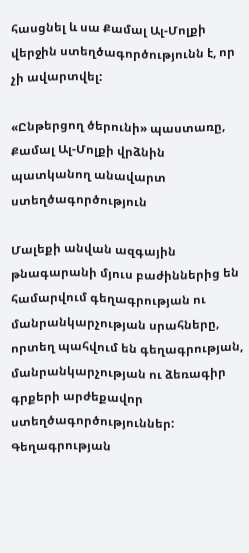հասցնել և սա Քամալ Ալ-Մոլքի վերջին ստեղծագործությունն է, որ չի ավարտվել:

«Ընթերցող ծերունի» պաստառը, Քամալ Ալ-Մոլքի վրձնին պատկանող անավարտ ստեղծագործություն

Մալեքի անվան ազգային թնագարանի մյուս բաժիններից են համարվում գեղագրության ու մանրանկարչության սրահները, որտեղ պահվում են գեղագրության, մանրանկարչության ու ձեռագիր գրքերի արժեքավոր ստեղծագործություններ: Գեղագրության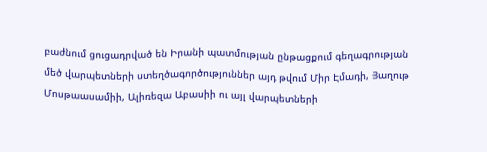բաժնում ցուցադրված են Իրանի պատմության ընթացքում գեղագրության մեծ վարպետների ստեղծագործություններ այդ թվում Միր Էմադի, Յաղութ Մոսթաասամիի, Ալիռեզա Աբասիի ու այլ վարպետների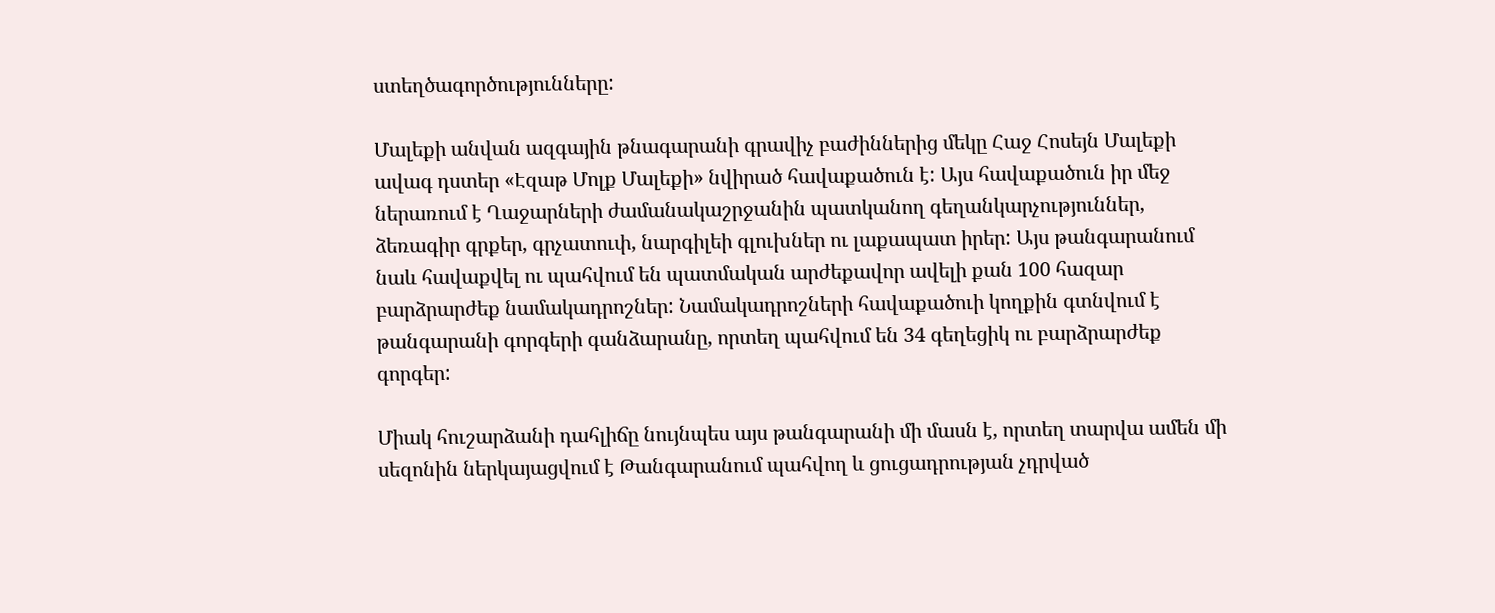ստեղծագործությունները:

Մալեքի անվան ազգային թնագարանի գրավիչ բաժիններից մեկը Հաջ Հոսեյն Մալեքի ավագ դստեր «Էզաթ Մոլք Մալեքի» նվիրած հավաքածուն է: Այս հավաքածուն իր մեջ ներառում է Ղաջարների ժամանակաշրջանին պատկանող գեղանկարչություններ, ձեռագիր գրքեր, գրչատուփ, նարգիլեի գլուխներ ու լաքապատ իրեր: Այս թանգարանում նաև հավաքվել ու պահվում են պատմական արժեքավոր ավելի քան 100 հազար բարձրարժեք նամակադրոշներ: Նամակադրոշների հավաքածուի կողքին գտնվում է թանգարանի գորգերի գանձարանը, որտեղ պահվում են 34 գեղեցիկ ու բարձրարժեք գորգեր:

Միակ հուշարձանի դահլիճը նույնպես այս թանգարանի մի մասն է, որտեղ տարվա ամեն մի սեզոնին ներկայացվում է Թանգարանում պահվող և ցուցադրության չդրված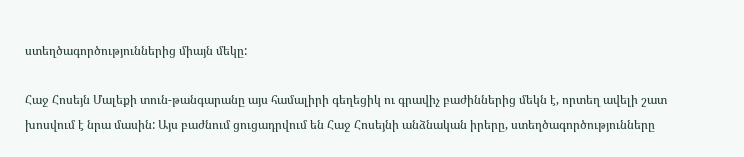ստեղծագործություններից միայն մեկը:

Հաջ Հոսեյն Մալեքի տուն-թանգարանը այս համալիրի գեղեցիկ ու գրավիչ բաժիններից մեկն է, որտեղ ավելի շատ խոսվում է նրա մասին: Այս բաժնում ցուցադրվում են Հաջ Հոսեյնի անձնական իրերը, ստեղծագործությունները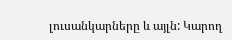լուսանկարները և այլն: Կարող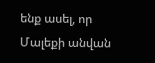ենք ասել, որ Մալեքի անվան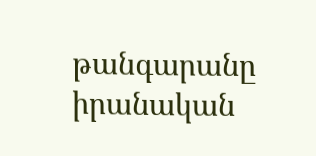թանգարանը իրանական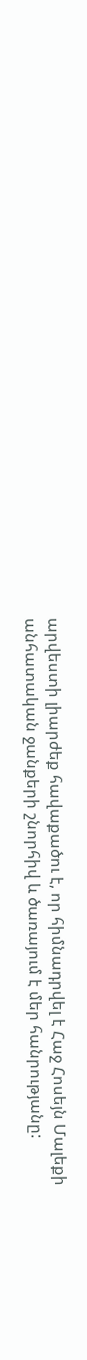արվեստի լիարժեք հավաքածու է, որ հիմնադրվել է Հաջ Հոսեյն Մալեքի անհատական ջանքերի շնորհիվ և ծառայում է մեր հանրությանը: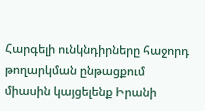Հարգելի ունկնդիրները հաջորդ թողարկման ընթացքում միասին կայցելենք Իրանի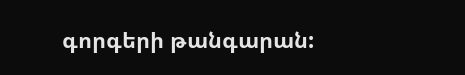գորգերի թանգարան: